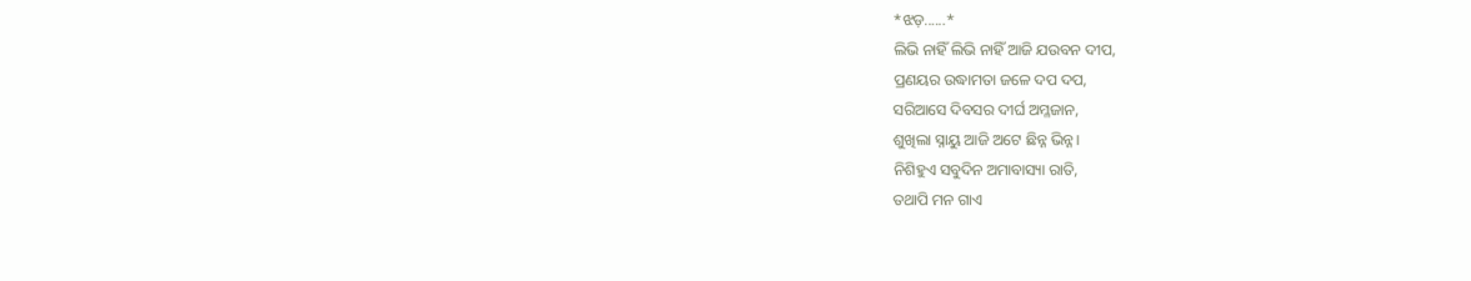*ଝଡ଼......*
ଲିଭି ନାହିଁ ଲିଭି ନାହିଁ ଆଜି ଯଉବନ ଦୀପ,
ପ୍ରଣୟର ଉଦ୍ଧାମତା ଜଳେ ଦପ ଦପ,
ସରିଆସେ ଦିବସର ଦୀର୍ଘ ଅମ୍ଳଜାନ,
ଶୁଖିଲା ସ୍ନାୟୁ ଆଜି ଅଟେ ଛିନ୍ନ ଭିନ୍ନ।
ନିଶିହୁଏ ସବୁଦିନ ଅମାବାସ୍ୟା ରାତି,
ତଥାପି ମନ ଗାଏ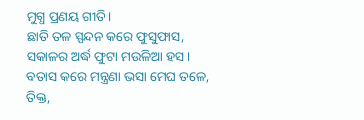ମୁଗ୍ଧ ପ୍ରଣୟ ଗୀତି।
ଛାତି ତଳ ସ୍ପନ୍ଦନ କରେ ଫୁସୁଫାସ,
ସକାଳର ଅର୍ଦ୍ଧ ଫୁଟା ମଉଳିଆ ହସ।
ବତାସ କରେ ମନ୍ତ୍ରଣା ଭସା ମେଘ ତଳେ,
ତିକ୍ତ,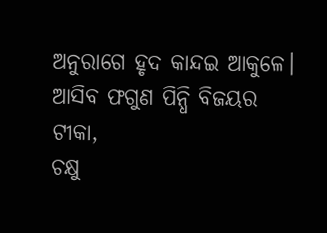ଅନୁରାଗେ ହୃଦ କାନ୍ଦଇ ଆକୁଳେ।
ଆସିବ ଫଗୁଣ ପିନ୍ଧି ବିଜୟର ଟୀକା,
ଚକ୍ଷୁ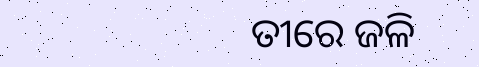ତୀରେ ଜଳି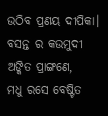ଉଠିବ ପ୍ରଣୟ ଦୀପିକା।
ବସନ୍ତ ର କଉମୁଦୀ ଅଙ୍କିତ ପ୍ରାଙ୍ଗଣେ,
ମଧୁ ରସେ ବେଷ୍ଟିତ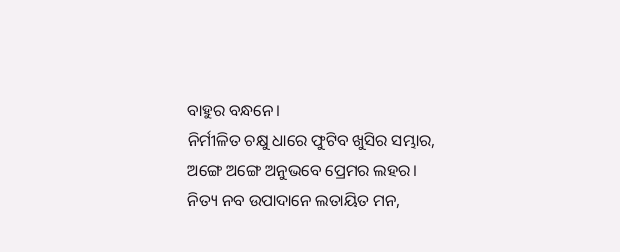ବାହୁର ବନ୍ଧନେ।
ନିର୍ମୀଳିତ ଚକ୍ଷୁ ଧାରେ ଫୁଟିବ ଖୁସିର ସମ୍ଭାର,
ଅଙ୍ଗେ ଅଙ୍ଗେ ଅନୁଭବେ ପ୍ରେମର ଲହର।
ନିତ୍ୟ ନବ ଉପାଦାନେ ଲତାୟିତ ମନ,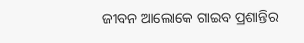ଜୀବନ ଆଲୋକେ ଗାଇବ ପ୍ରଶାନ୍ତିର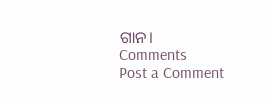ଗାନ।
Comments
Post a Comment